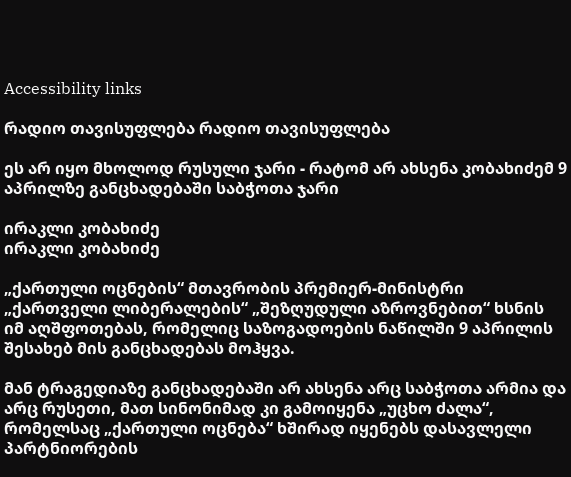Accessibility links

რადიო თავისუფლება რადიო თავისუფლება

ეს არ იყო მხოლოდ რუსული ჯარი - რატომ არ ახსენა კობახიძემ 9 აპრილზე განცხადებაში საბჭოთა ჯარი

ირაკლი კობახიძე
ირაკლი კობახიძე

„ქართული ოცნების“ მთავრობის პრემიერ-მინისტრი „ქართველი ლიბერალების“ „შეზღუდული აზროვნებით“ ხსნის იმ აღშფოთებას, რომელიც საზოგადოების ნაწილში 9 აპრილის შესახებ მის განცხადებას მოჰყვა.

მან ტრაგედიაზე განცხადებაში არ ახსენა არც საბჭოთა არმია და არც რუსეთი, მათ სინონიმად კი გამოიყენა „უცხო ძალა“, რომელსაც „ქართული ოცნება“ ხშირად იყენებს დასავლელი პარტნიორების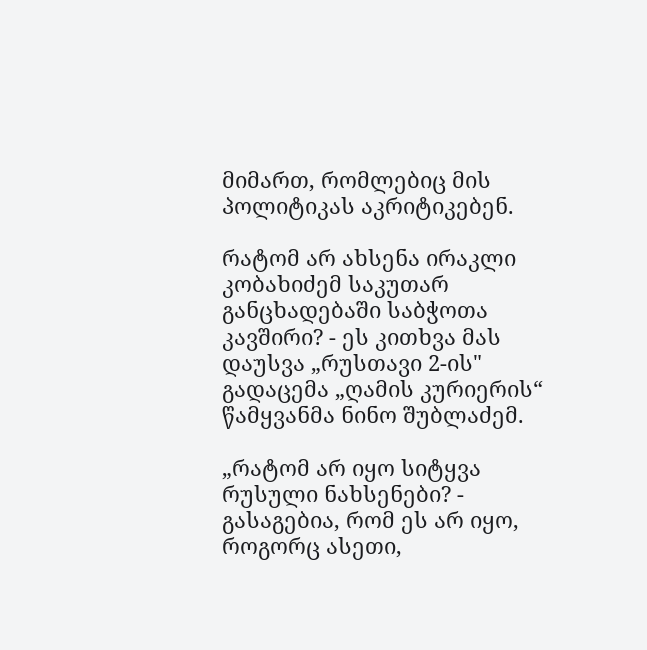მიმართ, რომლებიც მის პოლიტიკას აკრიტიკებენ.

რატომ არ ახსენა ირაკლი კობახიძემ საკუთარ განცხადებაში საბჭოთა კავშირი? - ეს კითხვა მას დაუსვა „რუსთავი 2-ის" გადაცემა „ღამის კურიერის“ წამყვანმა ნინო შუბლაძემ.

„რატომ არ იყო სიტყვა რუსული ნახსენები? - გასაგებია, რომ ეს არ იყო, როგორც ასეთი,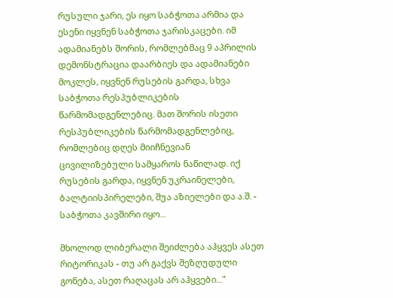რუსული ჯარი, ეს იყო საბჭოთა არმია და ესენი იყვნენ საბჭოთა ჯარისკაცები. იმ ადამიანებს შორის, რომლებმაც 9 აპრილის დემონსტრაცია დაარბიეს და ადამიანები მოკლეს, იყვნენ რუსების გარდა, სხვა საბჭოთა რესპუბლიკების წარმომადგენლებიც. მათ შორის ისეთი რესპუბლიკების წარმომადგენლებიც, რომლებიც დღეს მიიჩნევიან ცივილიზებული სამყაროს ნაწილად. იქ რუსების გარდა, იყვნენ უკრაინელები, ბალტიისპირელები, შუა აზიელები და ა.შ. - საბჭოთა კავშირი იყო...

მხოლოდ ლიბერალი შეიძლება აჰყვეს ასეთ რიტორიკას - თუ არ გაქვს შეზღუდული გონება, ასეთ რაღაცას არ აჰყვები...“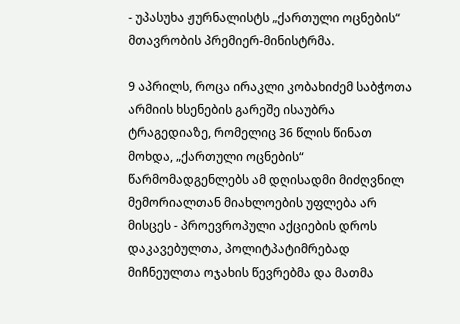- უპასუხა ჟურნალისტს „ქართული ოცნების“ მთავრობის პრემიერ-მინისტრმა.

9 აპრილს, როცა ირაკლი კობახიძემ საბჭოთა არმიის ხსენების გარეშე ისაუბრა ტრაგედიაზე, რომელიც 36 წლის წინათ მოხდა, „ქართული ოცნების“ წარმომადგენლებს ამ დღისადმი მიძღვნილ მემორიალთან მიახლოების უფლება არ მისცეს - პროევროპული აქციების დროს დაკავებულთა, პოლიტპატიმრებად მიჩნეულთა ოჯახის წევრებმა და მათმა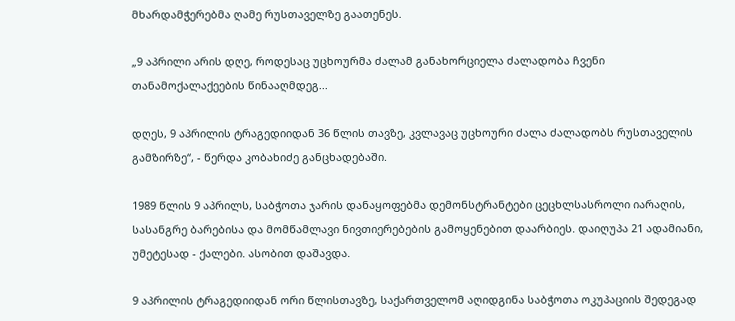მხარდამჭერებმა ღამე რუსთაველზე გაათენეს.

„9 აპრილი არის დღე, როდესაც უცხოურმა ძალამ განახორციელა ძალადობა ჩვენი თანამოქალაქეების წინააღმდეგ...

დღეს, 9 აპრილის ტრაგედიიდან 36 წლის თავზე, კვლავაც უცხოური ძალა ძალადობს რუსთაველის გამზირზე“, - წერდა კობახიძე განცხადებაში.

1989 წლის 9 აპრილს, საბჭოთა ჯარის დანაყოფებმა დემონსტრანტები ცეცხლსასროლი იარაღის, სასანგრე ბარებისა და მომწამლავი ნივთიერებების გამოყენებით დაარბიეს. დაიღუპა 21 ადამიანი, უმეტესად - ქალები. ასობით დაშავდა.

9 აპრილის ტრაგედიიდან ორი წლისთავზე, საქართველომ აღიდგინა საბჭოთა ოკუპაციის შედეგად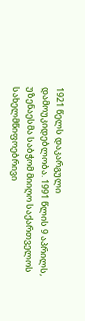1921 წელს დაკარგული დამოუკიდებლობა. 1991 წლის 9 აპრილს, უზენაესმა საბჭომ მიიღო საქართველოს სახელმწიფოებრივი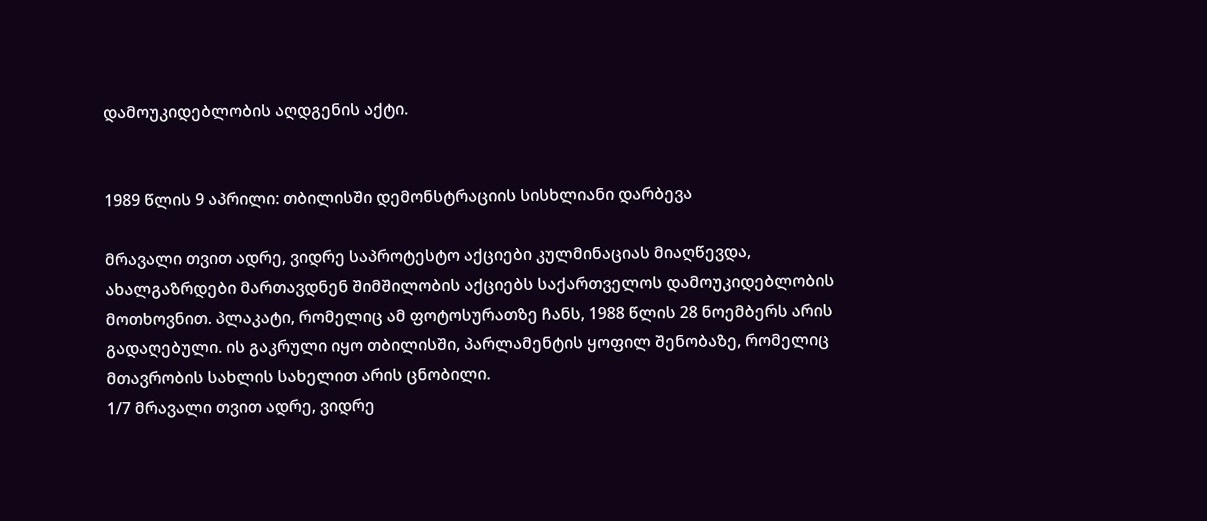დამოუკიდებლობის აღდგენის აქტი.


1989 წლის 9 აპრილი: თბილისში დემონსტრაციის სისხლიანი დარბევა

მრავალი თვით ადრე, ვიდრე საპროტესტო აქციები კულმინაციას მიაღწევდა, ახალგაზრდები მართავდნენ შიმშილობის აქციებს საქართველოს დამოუკიდებლობის მოთხოვნით. პლაკატი, რომელიც ამ ფოტოსურათზე ჩანს, 1988 წლის 28 ნოემბერს არის გადაღებული. ის გაკრული იყო თბილისში, პარლამენტის ყოფილ შენობაზე, რომელიც მთავრობის სახლის სახელით არის ცნობილი.
1/7 მრავალი თვით ადრე, ვიდრე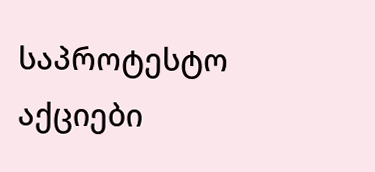საპროტესტო აქციები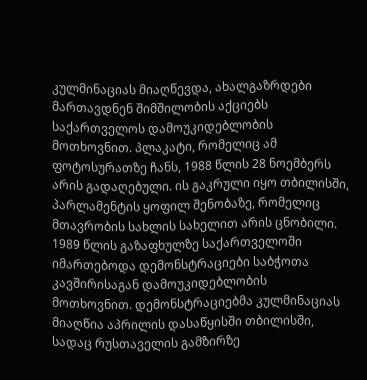კულმინაციას მიაღწევდა, ახალგაზრდები მართავდნენ შიმშილობის აქციებს საქართველოს დამოუკიდებლობის მოთხოვნით. პლაკატი, რომელიც ამ ფოტოსურათზე ჩანს, 1988 წლის 28 ნოემბერს არის გადაღებული. ის გაკრული იყო თბილისში, პარლამენტის ყოფილ შენობაზე, რომელიც მთავრობის სახლის სახელით არის ცნობილი.
1989 წლის გაზაფხულზე საქართველოში იმართებოდა დემონსტრაციები საბჭოთა კავშირისაგან დამოუკიდებლობის მოთხოვნით. დემონსტრაციებმა კულმინაციას მიაღწია აპრილის დასაწყისში თბილისში, სადაც რუსთაველის გამზირზე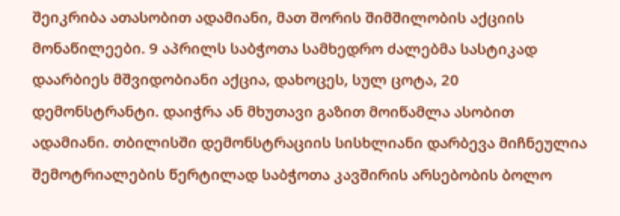შეიკრიბა ათასობით ადამიანი, მათ შორის შიმშილობის აქციის მონაწილეები. 9 აპრილს საბჭოთა სამხედრო ძალებმა სასტიკად დაარბიეს მშვიდობიანი აქცია, დახოცეს, სულ ცოტა, 20 დემონსტრანტი. დაიჭრა ან მხუთავი გაზით მოიწამლა ასობით ადამიანი. თბილისში დემონსტრაციის სისხლიანი დარბევა მიჩნეულია შემოტრიალების წერტილად საბჭოთა კავშირის არსებობის ბოლო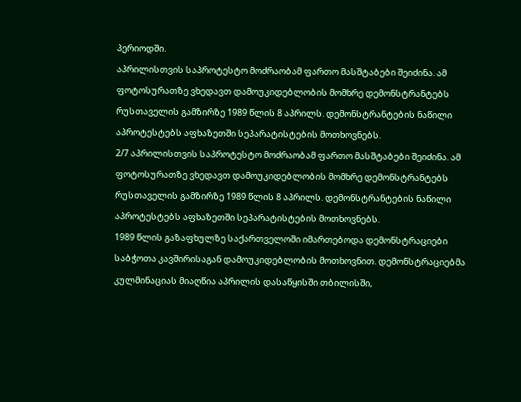პერიოდში.
აპრილისთვის საპროტესტო მოძრაობამ ფართო მასშტაბები შეიძინა. ამ ფოტოსურათზე ვხედავთ დამოუკიდებლობის მომხრე დემონსტრანტებს რუსთაველის გამზირზე 1989 წლის 8 აპრილს. დემონსტრანტების ნაწილი აპროტესტებს აფხაზეთში სეპარატისტების მოთხოვნებს.
2/7 აპრილისთვის საპროტესტო მოძრაობამ ფართო მასშტაბები შეიძინა. ამ ფოტოსურათზე ვხედავთ დამოუკიდებლობის მომხრე დემონსტრანტებს რუსთაველის გამზირზე 1989 წლის 8 აპრილს. დემონსტრანტების ნაწილი აპროტესტებს აფხაზეთში სეპარატისტების მოთხოვნებს.
1989 წლის გაზაფხულზე საქართველოში იმართებოდა დემონსტრაციები საბჭოთა კავშირისაგან დამოუკიდებლობის მოთხოვნით. დემონსტრაციებმა კულმინაციას მიაღწია აპრილის დასაწყისში თბილისში,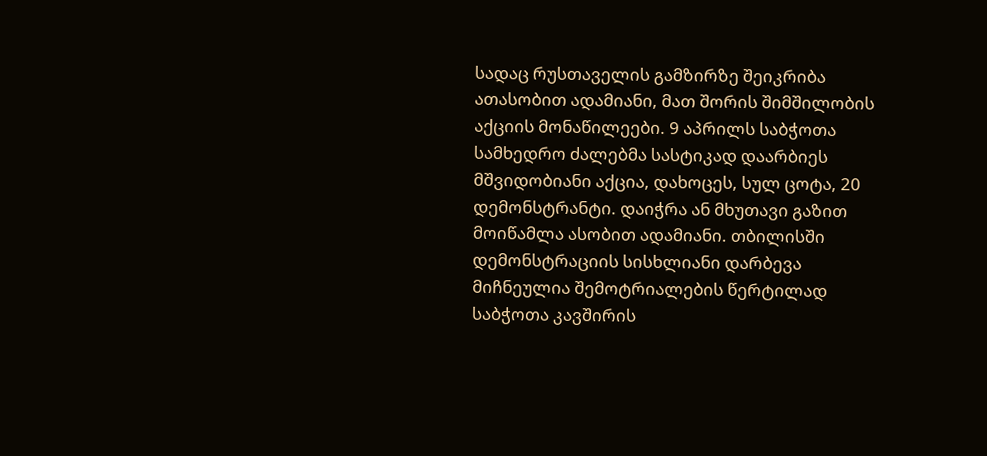სადაც რუსთაველის გამზირზე შეიკრიბა ათასობით ადამიანი, მათ შორის შიმშილობის აქციის მონაწილეები. 9 აპრილს საბჭოთა სამხედრო ძალებმა სასტიკად დაარბიეს მშვიდობიანი აქცია, დახოცეს, სულ ცოტა, 20 დემონსტრანტი. დაიჭრა ან მხუთავი გაზით მოიწამლა ასობით ადამიანი. თბილისში დემონსტრაციის სისხლიანი დარბევა მიჩნეულია შემოტრიალების წერტილად საბჭოთა კავშირის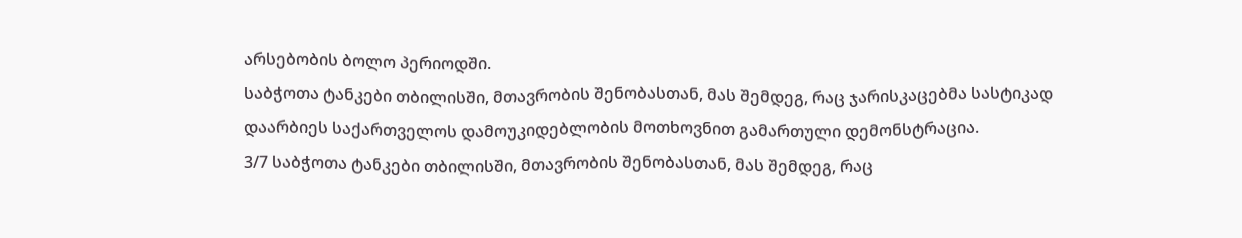არსებობის ბოლო პერიოდში.
საბჭოთა ტანკები თბილისში, მთავრობის შენობასთან, მას შემდეგ, რაც ჯარისკაცებმა სასტიკად დაარბიეს საქართველოს დამოუკიდებლობის მოთხოვნით გამართული დემონსტრაცია.
3/7 საბჭოთა ტანკები თბილისში, მთავრობის შენობასთან, მას შემდეგ, რაც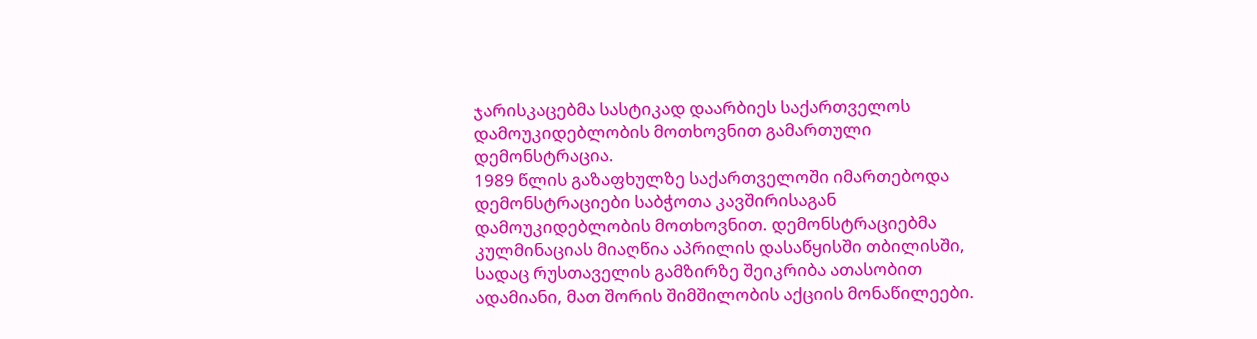ჯარისკაცებმა სასტიკად დაარბიეს საქართველოს დამოუკიდებლობის მოთხოვნით გამართული დემონსტრაცია.
1989 წლის გაზაფხულზე საქართველოში იმართებოდა დემონსტრაციები საბჭოთა კავშირისაგან დამოუკიდებლობის მოთხოვნით. დემონსტრაციებმა კულმინაციას მიაღწია აპრილის დასაწყისში თბილისში, სადაც რუსთაველის გამზირზე შეიკრიბა ათასობით ადამიანი, მათ შორის შიმშილობის აქციის მონაწილეები.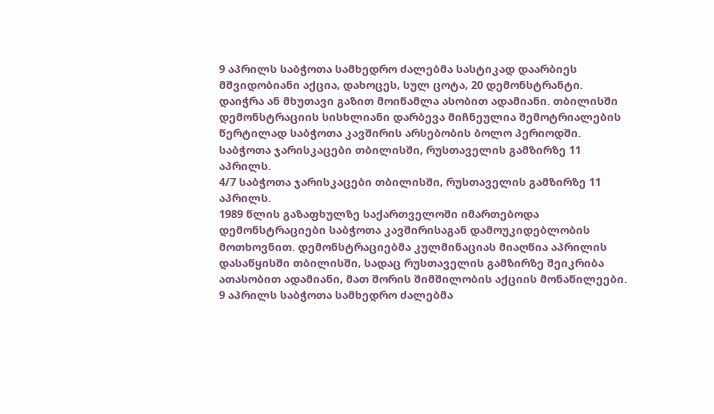9 აპრილს საბჭოთა სამხედრო ძალებმა სასტიკად დაარბიეს მშვიდობიანი აქცია, დახოცეს, სულ ცოტა, 20 დემონსტრანტი. დაიჭრა ან მხუთავი გაზით მოიწამლა ასობით ადამიანი. თბილისში დემონსტრაციის სისხლიანი დარბევა მიჩნეულია შემოტრიალების წერტილად საბჭოთა კავშირის არსებობის ბოლო პერიოდში.
საბჭოთა ჯარისკაცები თბილისში, რუსთაველის გამზირზე 11 აპრილს.
4/7 საბჭოთა ჯარისკაცები თბილისში, რუსთაველის გამზირზე 11 აპრილს.
1989 წლის გაზაფხულზე საქართველოში იმართებოდა დემონსტრაციები საბჭოთა კავშირისაგან დამოუკიდებლობის მოთხოვნით. დემონსტრაციებმა კულმინაციას მიაღწია აპრილის დასაწყისში თბილისში, სადაც რუსთაველის გამზირზე შეიკრიბა ათასობით ადამიანი, მათ შორის შიმშილობის აქციის მონაწილეები. 9 აპრილს საბჭოთა სამხედრო ძალებმა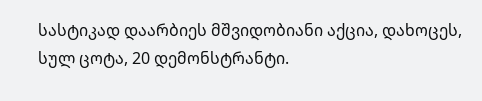სასტიკად დაარბიეს მშვიდობიანი აქცია, დახოცეს, სულ ცოტა, 20 დემონსტრანტი.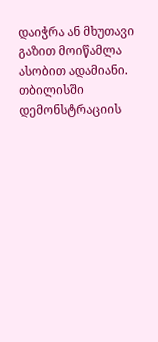დაიჭრა ან მხუთავი გაზით მოიწამლა ასობით ადამიანი. თბილისში დემონსტრაციის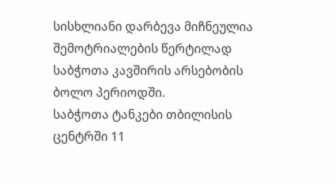სისხლიანი დარბევა მიჩნეულია შემოტრიალების წერტილად საბჭოთა კავშირის არსებობის ბოლო პერიოდში.
საბჭოთა ტანკები თბილისის ცენტრში 11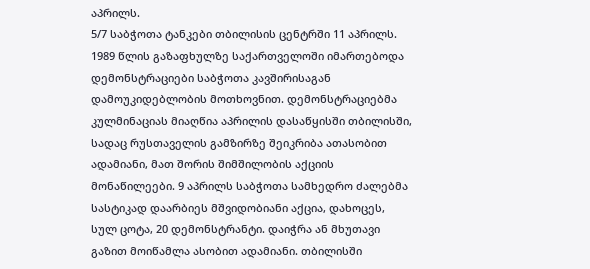აპრილს.
5/7 საბჭოთა ტანკები თბილისის ცენტრში 11 აპრილს.
1989 წლის გაზაფხულზე საქართველოში იმართებოდა დემონსტრაციები საბჭოთა კავშირისაგან დამოუკიდებლობის მოთხოვნით. დემონსტრაციებმა კულმინაციას მიაღწია აპრილის დასაწყისში თბილისში, სადაც რუსთაველის გამზირზე შეიკრიბა ათასობით ადამიანი, მათ შორის შიმშილობის აქციის მონაწილეები. 9 აპრილს საბჭოთა სამხედრო ძალებმა სასტიკად დაარბიეს მშვიდობიანი აქცია, დახოცეს, სულ ცოტა, 20 დემონსტრანტი. დაიჭრა ან მხუთავი გაზით მოიწამლა ასობით ადამიანი. თბილისში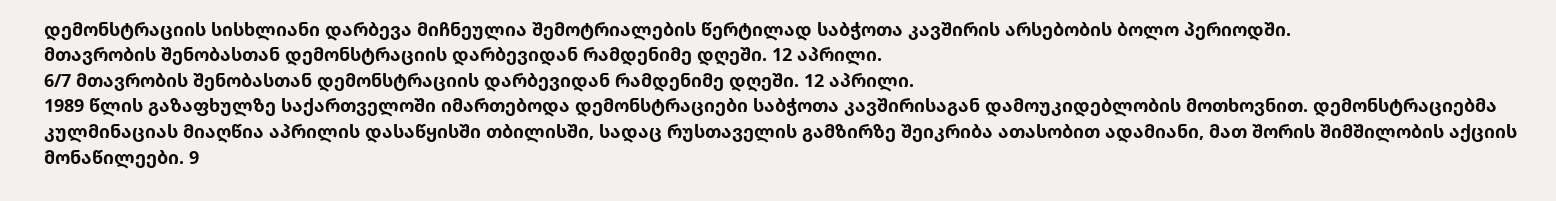დემონსტრაციის სისხლიანი დარბევა მიჩნეულია შემოტრიალების წერტილად საბჭოთა კავშირის არსებობის ბოლო პერიოდში.
მთავრობის შენობასთან დემონსტრაციის დარბევიდან რამდენიმე დღეში. 12 აპრილი.
6/7 მთავრობის შენობასთან დემონსტრაციის დარბევიდან რამდენიმე დღეში. 12 აპრილი.
1989 წლის გაზაფხულზე საქართველოში იმართებოდა დემონსტრაციები საბჭოთა კავშირისაგან დამოუკიდებლობის მოთხოვნით. დემონსტრაციებმა კულმინაციას მიაღწია აპრილის დასაწყისში თბილისში, სადაც რუსთაველის გამზირზე შეიკრიბა ათასობით ადამიანი, მათ შორის შიმშილობის აქციის მონაწილეები. 9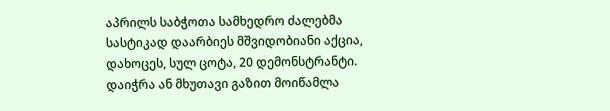აპრილს საბჭოთა სამხედრო ძალებმა სასტიკად დაარბიეს მშვიდობიანი აქცია, დახოცეს, სულ ცოტა, 20 დემონსტრანტი. დაიჭრა ან მხუთავი გაზით მოიწამლა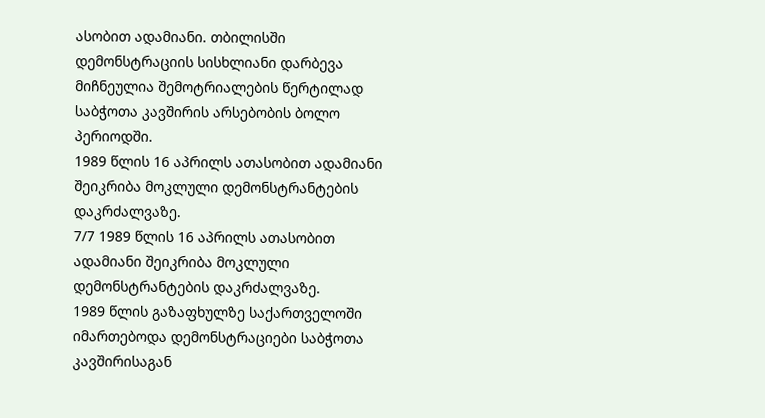ასობით ადამიანი. თბილისში დემონსტრაციის სისხლიანი დარბევა მიჩნეულია შემოტრიალების წერტილად საბჭოთა კავშირის არსებობის ბოლო პერიოდში.
1989 წლის 16 აპრილს ათასობით ადამიანი შეიკრიბა მოკლული დემონსტრანტების დაკრძალვაზე.
7/7 1989 წლის 16 აპრილს ათასობით ადამიანი შეიკრიბა მოკლული დემონსტრანტების დაკრძალვაზე.
1989 წლის გაზაფხულზე საქართველოში იმართებოდა დემონსტრაციები საბჭოთა კავშირისაგან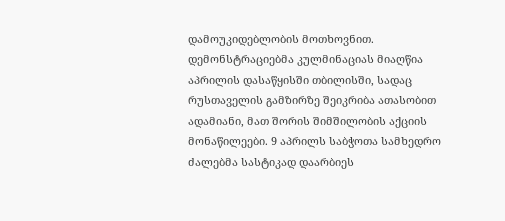დამოუკიდებლობის მოთხოვნით. დემონსტრაციებმა კულმინაციას მიაღწია აპრილის დასაწყისში თბილისში, სადაც რუსთაველის გამზირზე შეიკრიბა ათასობით ადამიანი, მათ შორის შიმშილობის აქციის მონაწილეები. 9 აპრილს საბჭოთა სამხედრო ძალებმა სასტიკად დაარბიეს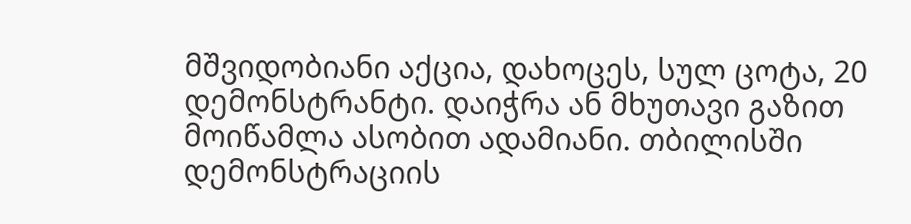მშვიდობიანი აქცია, დახოცეს, სულ ცოტა, 20 დემონსტრანტი. დაიჭრა ან მხუთავი გაზით მოიწამლა ასობით ადამიანი. თბილისში დემონსტრაციის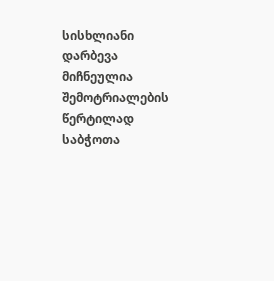სისხლიანი დარბევა მიჩნეულია შემოტრიალების წერტილად საბჭოთა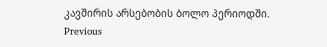კავშირის არსებობის ბოლო პერიოდში.
Previous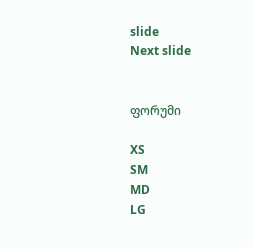slide
Next slide


ფორუმი

XS
SM
MD
LG